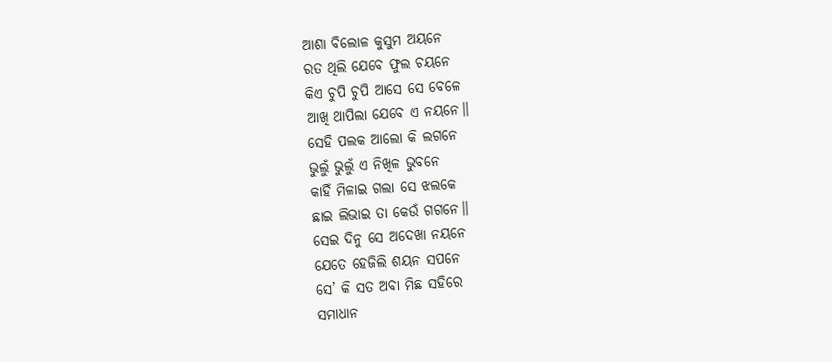ଆଶା ବିଲୋଳ କୁସୁମ ଅୟନେ
ରତ ଥିଲି ଯେବେ ଫୁଲ ଚୟନେ
କିଏ ଚୁପି ଚୁପି ଆସେ ସେ ବେଳେ
ଆଖି ଥାପିଲା ଯେବେ ଏ ନୟନେ॥
ସେହି ପଲକ ଆଲୋ କି ଲଗନେ
ଭୁଲୁଁ ଭୁଲୁଁ ଏ ନିଖିଳ ଭୁବନେ
କାହିଁ ମିଳାଇ ଗଲା ସେ ଝଲକେ
ଛାଇ ଲିଭାଇ ତା କେଉଁ ଗଗନେ॥
ସେଇ ଦିନୁ ସେ ଅଦେଖା ନୟନେ
ଯେତେ ହେଜିଲି ଶୟନ ସପନେ
ସେ’ କି ସତ ଅବା ମିଛ ସହିରେ
ସମାଧାନ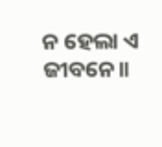ନ ହେଲା ଏ ଜୀବନେ॥